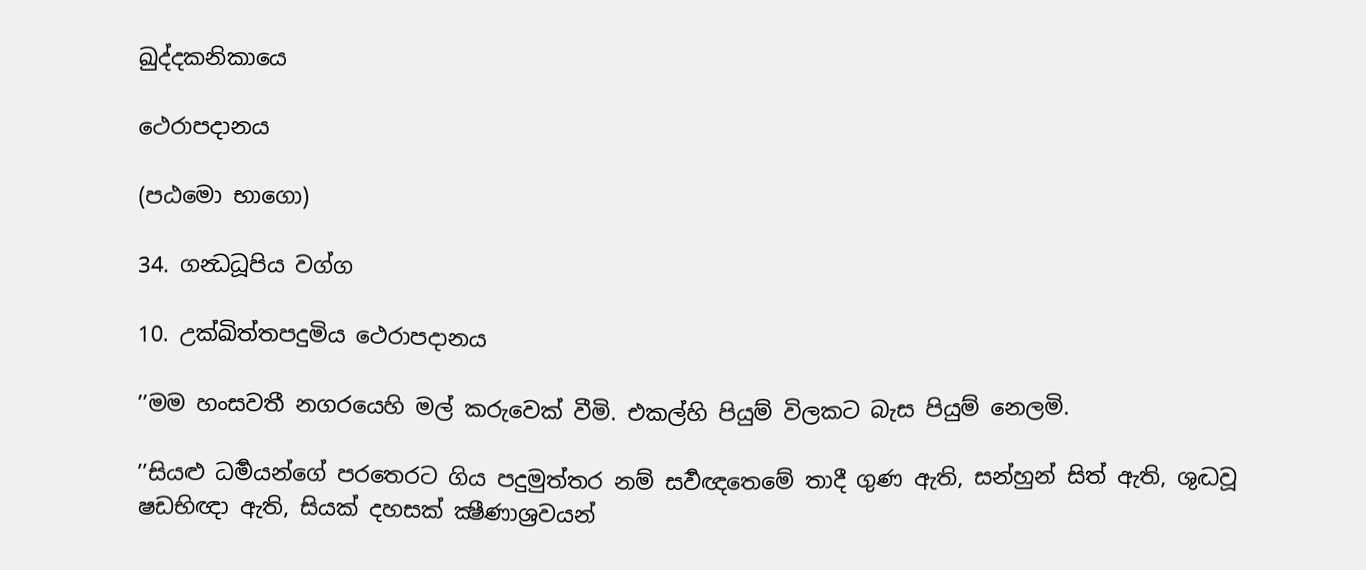ඛුද්දකනිකායෙ

ථෙරාපදානය

(පඨමො භාගො)

34. ගන්‍ධධූපිය වග්ග

10. උක්ඛිත්තපදුමිය ථෙරාපදානය

’’මම හංසවතී නගරයෙහි මල් කරුවෙක් වීමි. එකල්හි පියුම් විලකට බැස පියුම් නෙලමි.

’’සියළු ධර්‍මයන්ගේ පරතෙරට ගිය පදුමුත්තර නම් සර්‍වඥතෙමේ තාදී ගුණ ඇති, සන්හුන් සිත් ඇති, ශුද්‍ධවූ ෂඩභිඥා ඇති, සියක් දහසක් ක්‍ෂීණාශ්‍රවයන්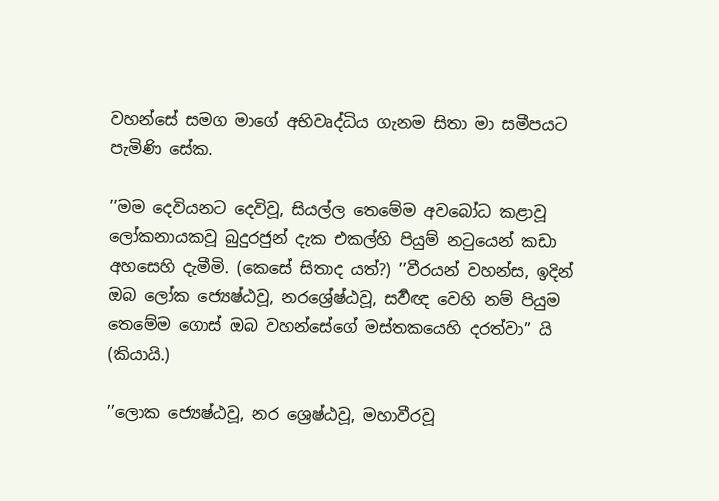වහන්සේ සමග මාගේ අභිවෘද්ධිය ගැනම සිතා මා සමීපයට පැමිණි සේක.

’’මම දෙවියනට දෙවිවූ, සියල්ල තෙමේම අවබෝධ කළාවූ ලෝකනායකවූ බුදුරජුන් දැක එකල්හි පියුම් නටුයෙන් කඩා අහසෙහි දැමීමි. (කෙසේ සිතාද යත්?) ’’වීරයන් වහන්ස, ඉදින් ඔබ ලෝක ජ්‍යෙෂ්ඨවූ, නරශ්‍රේෂ්ඨවූ, සර්‍වඥ වෙහි නම් පියුම තෙමේම ගොස් ඔබ වහන්සේගේ මස්තකයෙහි දරත්වා’’ යි (කියායි.)

’’ලොක ජ්‍යෙෂ්ඨවූ, නර ශ්‍රෙෂ්ඨවූ, මහාවීරවූ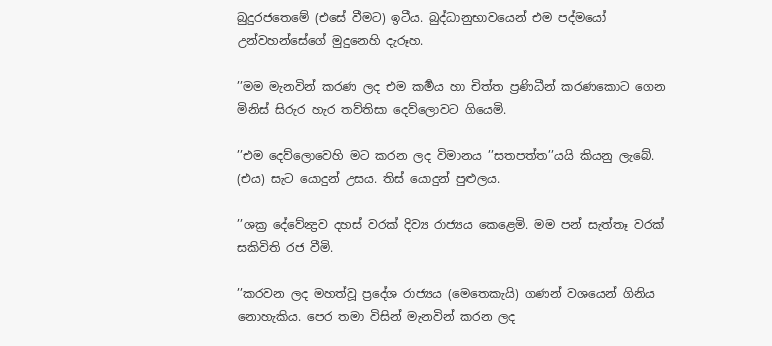බුදුරජතෙමේ (එසේ වීමට) ඉටීය. බුද්ධානුභාවයෙන් එම පද්මයෝ උන්වහන්සේගේ මුදුනෙහි දැරූහ.

’’මම මැනවින් කරණ ලද එම කර්‍මය හා චිත්ත ප්‍රණිධීන් කරණකොට ගෙන මිනිස් සිරුර හැර තව්තිසා දෙව්ලොවට ගියෙමි.

’’එම දෙව්ලොවෙහි මට කරන ලද විමානය ’’සතපත්ත’’යයි කියනු ලැබේ. (එය) සැට යොදුන් උසය. තිස් යොදුන් පුළුලය.

’’ශක්‍ර දේවේන්‍ද්‍රව දහස් වරක් දිව්‍ය රාජ්‍යය කෙළෙමි. මම පන් සැත්තෑ වරක් සකිවිති රජ වීමි.

’’කරවන ලද මහත්වූ ප්‍රදේශ රාජ්‍යය (මෙතෙකැයි) ගණන් වශයෙන් ගිනිය නොහැකිය. පෙර තමා විසින් මැනවින් කරන ලද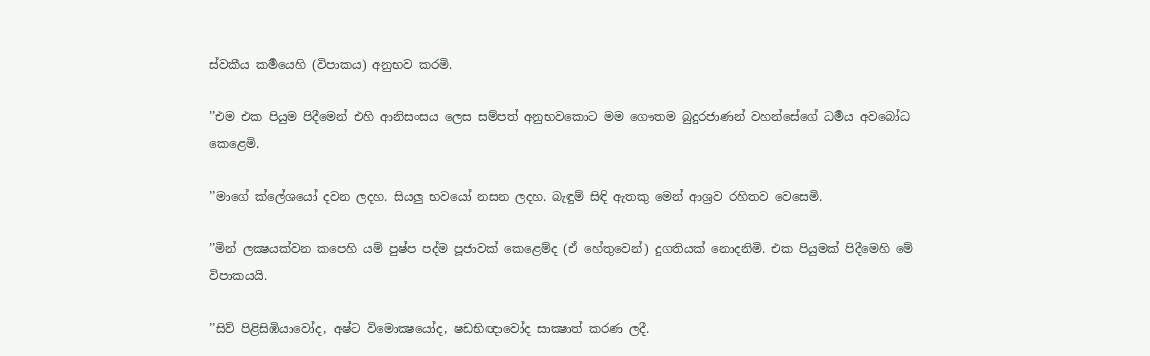ස්වකීය කර්‍මයෙහි (විපාකය) අනුභව කරමි.

’’එම එක පියුම පිදීමෙන් එහි ආනිසංසය ලෙස සම්පත් අනුභවකොට මම ගෞතම බුදුරජාණන් වහන්සේගේ ධර්‍මය අවබෝධ කෙළෙමි.

’’මාගේ ක්ලේශයෝ දවන ලදහ. සියලු භවයෝ නසන ලදහ. බැඳුම් සිඳි ඇතකු මෙන් ආශ්‍රව රහිතව වෙසෙමි.

’’මින් ලක්‍ෂයක්වන කපෙහි යම් පුෂ්ප පද්ම පූජාවක් කෙළෙම්ද (ඒ හේතුවෙන්) දුගතියක් නොදනිමි. එක පියුමක් පිදීමෙහි මේ විපාකයයි.

’’සිව් පිළිසිඹියාවෝද, අෂ්ට විමොක්‍ෂයෝද, ෂඩභිඥාවෝද සාක්‍ෂාත් කරණ ලදී.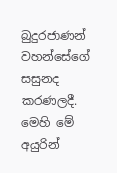බුදුරජාණන් වහන්සේගේ සසුනද කරණලදී. මෙහි මේ අයුරින්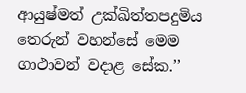ආයුෂ්මත් උක්ඛිත්තපදුමිය තෙරුන් වහන්සේ මෙම ගාථාවන් වදාළ සේක.’’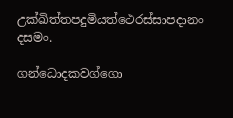උක්ඛිත්තපදුමියත්ථෙරස්සාපදානං දසමං.

ගන්ධොදකවග්ගො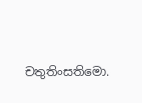චතුතිංසතිමො.